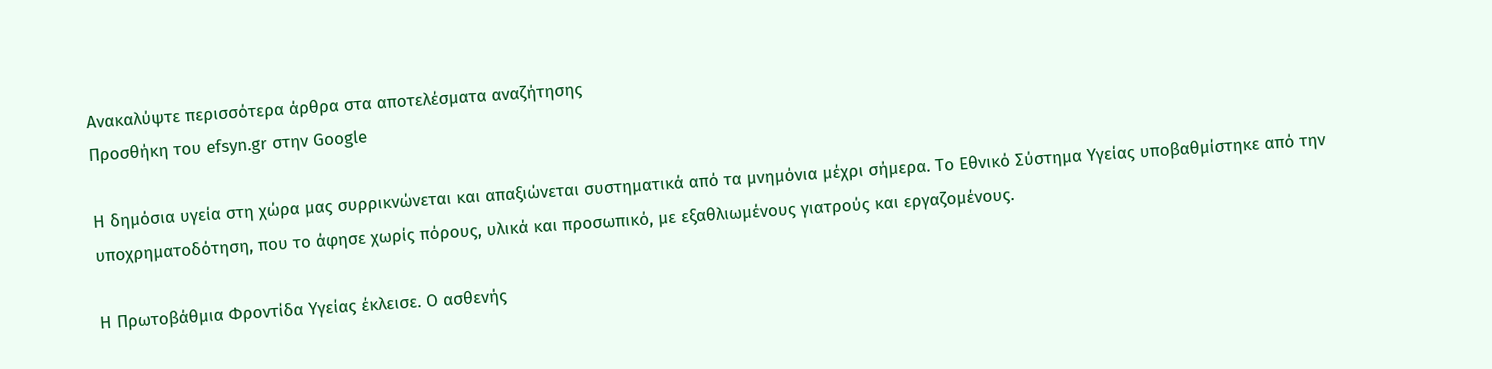Ανακαλύψτε περισσότερα άρθρα στα αποτελέσματα αναζήτησης
Προσθήκη του efsyn.gr στην Google

Η δημόσια υγεία στη χώρα μας συρρικνώνεται και απαξιώνεται συστηματικά από τα μνημόνια μέχρι σήμερα. Το Εθνικό Σύστημα Υγείας υποβαθμίστηκε από την υποχρηματοδότηση, που το άφησε χωρίς πόρους, υλικά και προσωπικό, με εξαθλιωμένους γιατρούς και εργαζομένους.

Η Πρωτοβάθμια Φροντίδα Υγείας έκλεισε. Ο ασθενής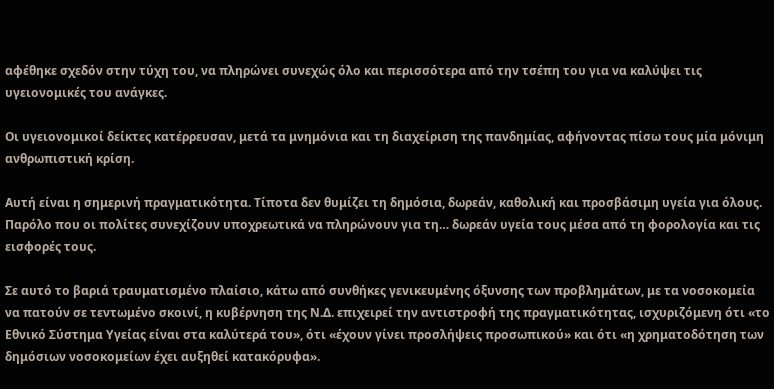αφέθηκε σχεδόν στην τύχη του, να πληρώνει συνεχώς όλο και περισσότερα από την τσέπη του για να καλύψει τις υγειονομικές του ανάγκες.

Οι υγειονομικοί δείκτες κατέρρευσαν, μετά τα μνημόνια και τη διαχείριση της πανδημίας, αφήνοντας πίσω τους μία μόνιμη ανθρωπιστική κρίση.

Αυτή είναι η σημερινή πραγματικότητα. Τίποτα δεν θυμίζει τη δημόσια, δωρεάν, καθολική και προσβάσιμη υγεία για όλους. Παρόλο που οι πολίτες συνεχίζουν υποχρεωτικά να πληρώνουν για τη… δωρεάν υγεία τους μέσα από τη φορολογία και τις εισφορές τους.

Σε αυτό το βαριά τραυματισμένο πλαίσιο, κάτω από συνθήκες γενικευμένης όξυνσης των προβλημάτων, με τα νοσοκομεία να πατούν σε τεντωμένο σκοινί, η κυβέρνηση της Ν.Δ. επιχειρεί την αντιστροφή της πραγματικότητας, ισχυριζόμενη ότι «το Εθνικό Σύστημα Υγείας είναι στα καλύτερά του», ότι «έχουν γίνει προσλήψεις προσωπικού» και ότι «η χρηματοδότηση των δημόσιων νοσοκομείων έχει αυξηθεί κατακόρυφα».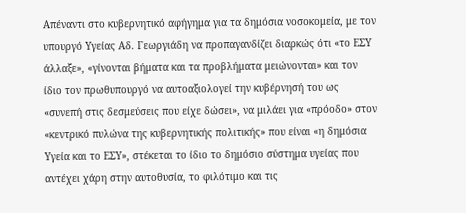Απέναντι στο κυβερνητικό αφήγημα για τα δημόσια νοσοκομεία, με τον υπουργό Υγείας Αδ. Γεωργιάδη να προπαγανδίζει διαρκώς ότι «το ΕΣΥ άλλαξε», «γίνονται βήματα και τα προβλήματα μειώνονται» και τον ίδιο τον πρωθυπουργό να αυτοαξιολογεί την κυβέρνησή του ως «συνεπή στις δεσμεύσεις που είχε δώσει», να μιλάει για «πρόοδο» στον «κεντρικό πυλώνα της κυβερνητικής πολιτικής» που είναι «η δημόσια Υγεία και το ΕΣΥ», στέκεται το ίδιο το δημόσιο σύστημα υγείας που αντέχει χάρη στην αυτοθυσία, το φιλότιμο και τις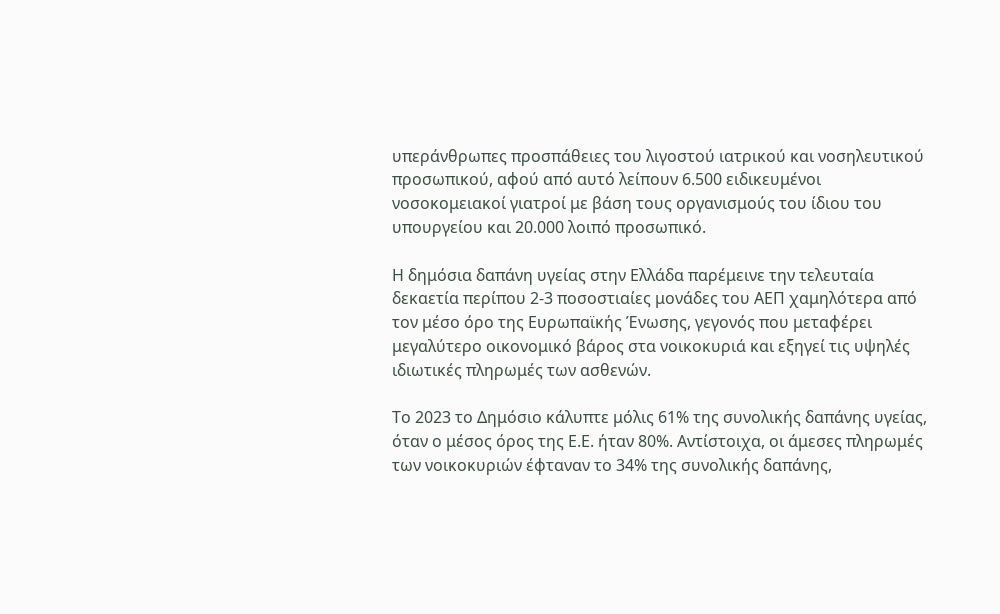υπεράνθρωπες προσπάθειες του λιγοστού ιατρικού και νοσηλευτικού προσωπικού, αφού από αυτό λείπουν 6.500 ειδικευμένοι νοσοκομειακοί γιατροί με βάση τους οργανισμούς του ίδιου του υπουργείου και 20.000 λοιπό προσωπικό.

Η δημόσια δαπάνη υγείας στην Ελλάδα παρέμεινε την τελευταία δεκαετία περίπου 2-3 ποσοστιαίες μονάδες του ΑΕΠ χαμηλότερα από τον μέσο όρο της Ευρωπαϊκής Ένωσης, γεγονός που μεταφέρει μεγαλύτερο οικονομικό βάρος στα νοικοκυριά και εξηγεί τις υψηλές ιδιωτικές πληρωμές των ασθενών.

Το 2023 το Δημόσιο κάλυπτε μόλις 61% της συνολικής δαπάνης υγείας, όταν ο μέσος όρος της Ε.Ε. ήταν 80%. Αντίστοιχα, οι άμεσες πληρωμές των νοικοκυριών έφταναν το 34% της συνολικής δαπάνης,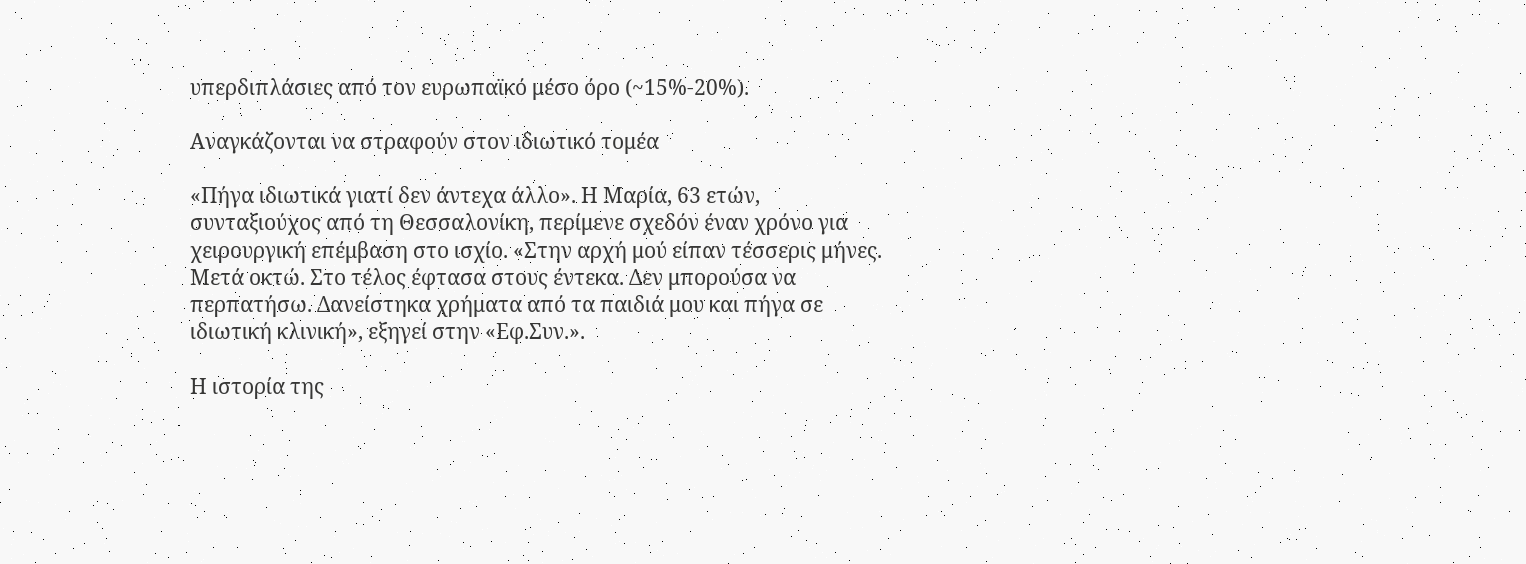υπερδιπλάσιες από τον ευρωπαϊκό μέσο όρο (~15%-20%).

Αναγκάζονται να στραφούν στον ιδιωτικό τομέα

«Πήγα ιδιωτικά γιατί δεν άντεχα άλλο». Η Μαρία, 63 ετών, συνταξιούχος από τη Θεσσαλονίκη, περίμενε σχεδόν έναν χρόνο για χειρουργική επέμβαση στο ισχίο. «Στην αρχή μού είπαν τέσσερις μήνες. Μετά οκτώ. Στο τέλος έφτασα στους έντεκα. Δεν μπορούσα να περπατήσω. Δανείστηκα χρήματα από τα παιδιά μου και πήγα σε ιδιωτική κλινική», εξηγεί στην «Εφ.Συν.».

Η ιστορία της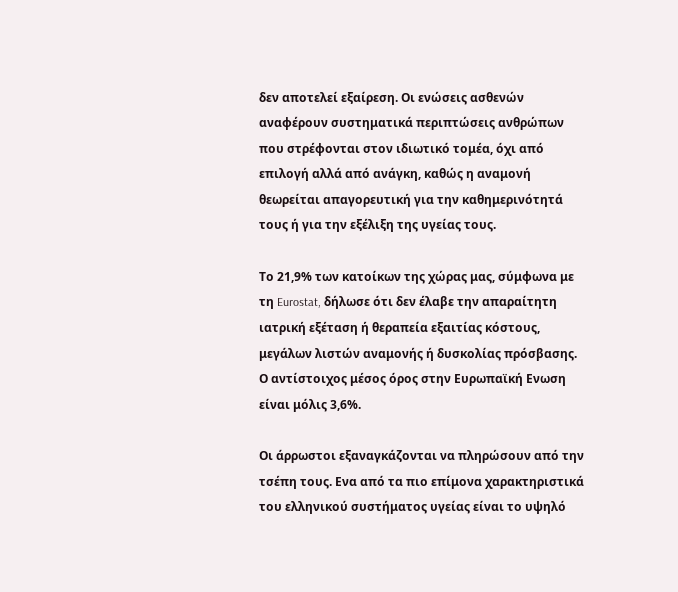δεν αποτελεί εξαίρεση. Οι ενώσεις ασθενών αναφέρουν συστηματικά περιπτώσεις ανθρώπων που στρέφονται στον ιδιωτικό τομέα, όχι από επιλογή αλλά από ανάγκη, καθώς η αναμονή θεωρείται απαγορευτική για την καθημερινότητά τους ή για την εξέλιξη της υγείας τους.

Το 21,9% των κατοίκων της χώρας μας, σύμφωνα με τη Eurostat, δήλωσε ότι δεν έλαβε την απαραίτητη ιατρική εξέταση ή θεραπεία εξαιτίας κόστους, μεγάλων λιστών αναμονής ή δυσκολίας πρόσβασης. Ο αντίστοιχος μέσος όρος στην Ευρωπαϊκή Ενωση είναι μόλις 3,6%.

Οι άρρωστοι εξαναγκάζονται να πληρώσουν από την τσέπη τους. Ενα από τα πιο επίμονα χαρακτηριστικά του ελληνικού συστήματος υγείας είναι το υψηλό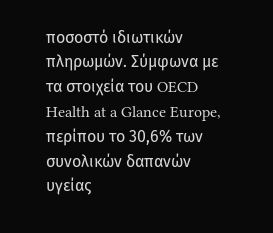ποσοστό ιδιωτικών πληρωμών. Σύμφωνα με τα στοιχεία του OECD Health at a Glance Europe, περίπου το 30,6% των συνολικών δαπανών υγείας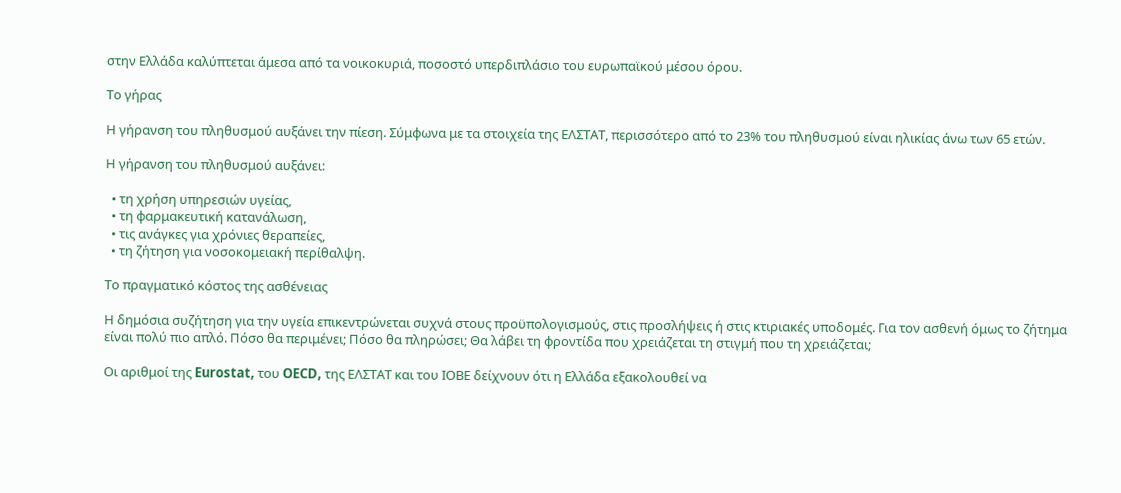στην Ελλάδα καλύπτεται άμεσα από τα νοικοκυριά, ποσοστό υπερδιπλάσιο του ευρωπαϊκού μέσου όρου.

Το γήρας

Η γήρανση του πληθυσμού αυξάνει την πίεση. Σύμφωνα με τα στοιχεία της ΕΛΣΤΑΤ, περισσότερο από το 23% του πληθυσμού είναι ηλικίας άνω των 65 ετών.

Η γήρανση του πληθυσμού αυξάνει:

  • τη χρήση υπηρεσιών υγείας,
  • τη φαρμακευτική κατανάλωση,
  • τις ανάγκες για χρόνιες θεραπείες,
  • τη ζήτηση για νοσοκομειακή περίθαλψη.

Το πραγματικό κόστος της ασθένειας

Η δημόσια συζήτηση για την υγεία επικεντρώνεται συχνά στους προϋπολογισμούς, στις προσλήψεις ή στις κτιριακές υποδομές. Για τον ασθενή όμως το ζήτημα είναι πολύ πιο απλό. Πόσο θα περιμένει; Πόσο θα πληρώσει; Θα λάβει τη φροντίδα που χρειάζεται τη στιγμή που τη χρειάζεται;

Οι αριθμοί της Eurostat, του OECD, της ΕΛΣΤΑΤ και του ΙΟΒΕ δείχνουν ότι η Ελλάδα εξακολουθεί να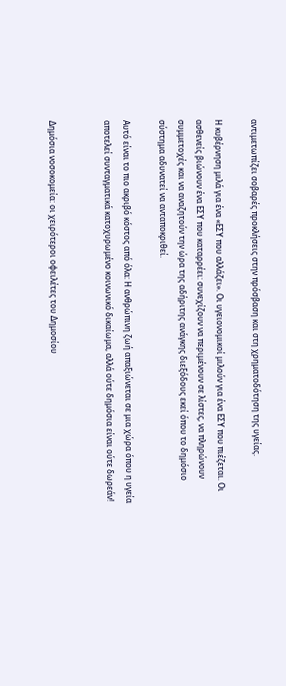αντιμετωπίζει σοβαρές προκλήσεις στην πρόσβαση και στη χρηματοδότηση της υγείας.

Η κυβέρνηση μιλά για ένα «ΕΣΥ που αλλάζει». Οι υγειονομικοί μιλούν για ένα ΕΣΥ που πιέζεται. Οι ασθενείς βιώνουν ένα ΕΣΥ που καταρρέει: συνεχίζουν να περιμένουν σε λίστες, να πληρώνουν συμμετοχές και να αναζητούν την ώρα της αδήριτης ανάγκης διεξόδους εκεί όπου το δημόσιο σύστημα αδυνατεί να ανταποκριθεί.

Αυτό είναι το πιο ακριβό κόστος από όλα: Η ανθρώπινη ζωή απαξιώνεται σε μια χώρα όπου η υγεία αποτελεί συνταγματικά κατοχυρωμένο κοινωνικό δικαίωμα, αλλά ούτε δημόσια είναι ούτε δωρεάν!


Δημόσια νοσοκομεία: οι χειρότεροι οφειλέτες του Δημοσίου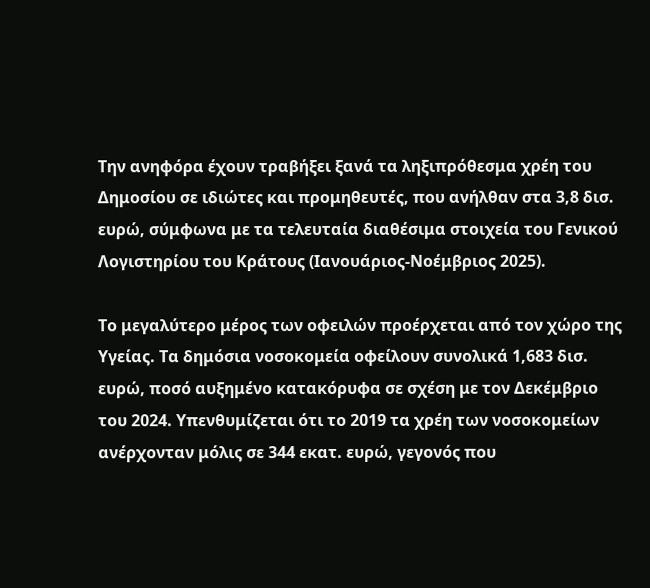Την ανηφόρα έχουν τραβήξει ξανά τα ληξιπρόθεσμα χρέη του Δημοσίου σε ιδιώτες και προμηθευτές, που ανήλθαν στα 3,8 δισ. ευρώ, σύμφωνα με τα τελευταία διαθέσιμα στοιχεία του Γενικού Λογιστηρίου του Κράτους (Ιανουάριος-Νοέμβριος 2025).

Το μεγαλύτερο μέρος των οφειλών προέρχεται από τον χώρο της Υγείας. Τα δημόσια νοσοκομεία οφείλουν συνολικά 1,683 δισ. ευρώ, ποσό αυξημένο κατακόρυφα σε σχέση με τον Δεκέμβριο του 2024. Υπενθυμίζεται ότι το 2019 τα χρέη των νοσοκομείων ανέρχονταν μόλις σε 344 εκατ. ευρώ, γεγονός που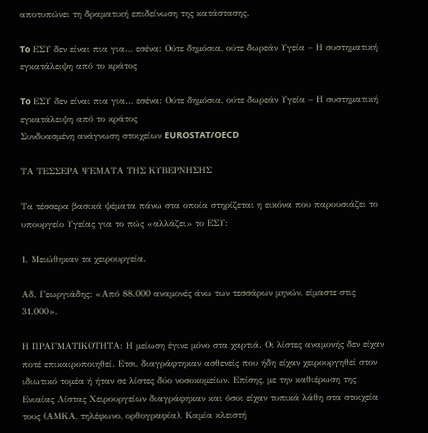αποτυπώνει τη δραματική επιδείνωση της κατάστασης.

To ΕΣΥ δεν είναι πια για… εσένα: Ούτε δημόσια, ούτε δωρεάν Υγεία – Η συστηματική εγκατάλειψη από το κράτος

To ΕΣΥ δεν είναι πια για… εσένα: Ούτε δημόσια, ούτε δωρεάν Υγεία – Η συστηματική εγκατάλειψη από το κράτος
Συνδυασμένη ανάγνωση στοιχείων EUROSTAT/OECD

ΤΑ ΤΕΣΣΕΡΑ ΨΕΜΑΤΑ ΤΗΣ ΚΥΒΕΡΝΗΣΗΣ

Τα τέσσερα βασικά ψέματα πάνω στα οποία στηρίζεται η εικόνα που παρουσιάζει το υπουργείο Υγείας για το πώς «αλλάζει» το ΕΣΥ:

1. Μειώθηκαν τα χειρουργεία.

Αδ. Γεωργιάδης: «Από 88.000 αναμονές άνω των τεσσάρων μηνών, είμαστε στις 31.000».

Η ΠΡΑΓΜΑΤΙΚΟΤΗΤΑ: Η μείωση έγινε μόνο στα χαρτιά. Οι λίστες αναμονής δεν είχαν ποτέ επικαιροποιηθεί. Ετσι, διαγράφτηκαν ασθενείς που ήδη είχαν χειρουργηθεί στον ιδιωτικό τομέα ή ήταν σε λίστες δύο νοσοκομείων. Επίσης, με την καθιέρωση της Ενιαίας Λίστας Χειρουργείων διαγράφηκαν και όσοι είχαν τυπικά λάθη στα στοιχεία τους (ΑΜΚΑ, τηλέφωνο, ορθογραφία). Καμία κλειστή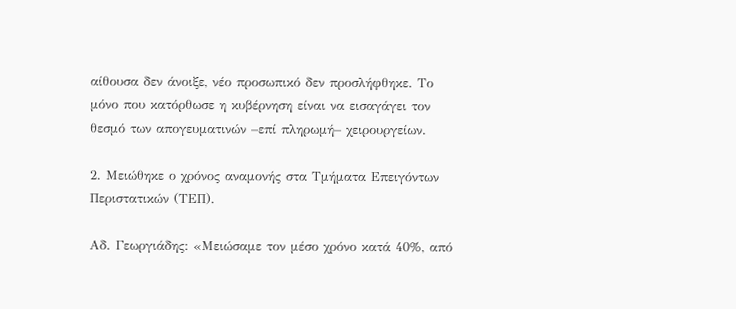αίθουσα δεν άνοιξε, νέο προσωπικό δεν προσλήφθηκε. Το μόνο που κατόρθωσε η κυβέρνηση είναι να εισαγάγει τον θεσμό των απογευματινών –επί πληρωμή– χειρουργείων.

2. Μειώθηκε ο χρόνος αναμονής στα Τμήματα Επειγόντων Περιστατικών (ΤΕΠ).

Αδ. Γεωργιάδης: «Μειώσαμε τον μέσο χρόνο κατά 40%, από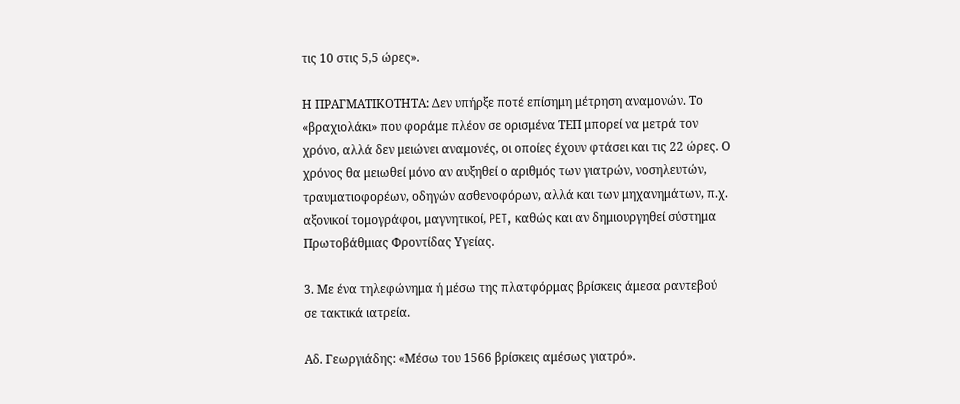τις 10 στις 5,5 ώρες».

Η ΠΡΑΓΜΑΤΙΚΟΤΗΤΑ: Δεν υπήρξε ποτέ επίσημη μέτρηση αναμονών. Το «βραχιολάκι» που φοράμε πλέον σε ορισμένα ΤΕΠ μπορεί να μετρά τον χρόνο, αλλά δεν μειώνει αναμονές, οι οποίες έχουν φτάσει και τις 22 ώρες. Ο χρόνος θα μειωθεί μόνο αν αυξηθεί ο αριθμός των γιατρών, νοσηλευτών, τραυματιοφορέων, οδηγών ασθενοφόρων, αλλά και των μηχανημάτων, π.χ. αξονικοί τομογράφοι, μαγνητικοί, PET, καθώς και αν δημιουργηθεί σύστημα Πρωτοβάθμιας Φροντίδας Υγείας.

3. Με ένα τηλεφώνημα ή μέσω της πλατφόρμας βρίσκεις άμεσα ραντεβού σε τακτικά ιατρεία.

Αδ. Γεωργιάδης: «Μέσω του 1566 βρίσκεις αμέσως γιατρό».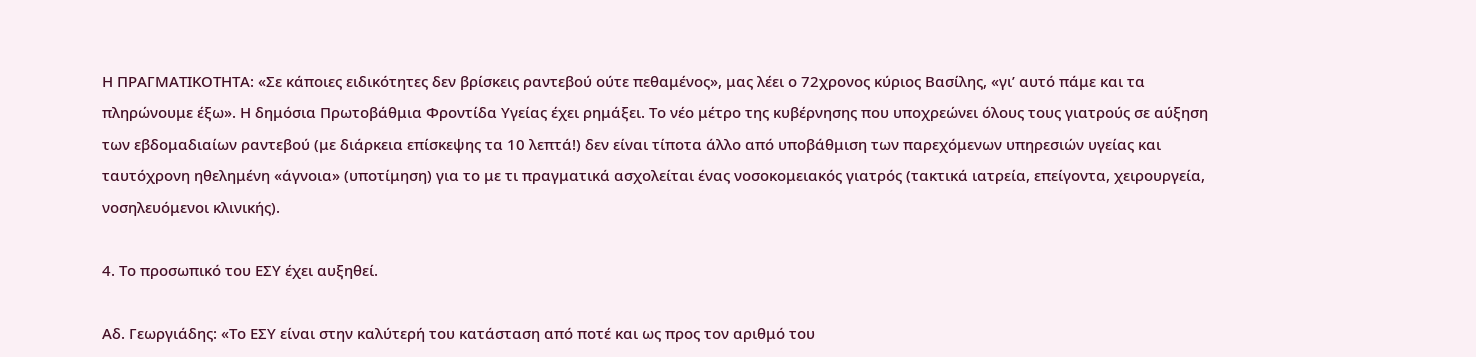Η ΠΡΑΓΜΑΤΙΚΟΤΗΤΑ: «Σε κάποιες ειδικότητες δεν βρίσκεις ραντεβού ούτε πεθαμένος», μας λέει ο 72χρονος κύριος Βασίλης, «γι’ αυτό πάμε και τα πληρώνουμε έξω». Η δημόσια Πρωτοβάθμια Φροντίδα Υγείας έχει ρημάξει. Το νέο μέτρο της κυβέρνησης που υποχρεώνει όλους τους γιατρούς σε αύξηση των εβδομαδιαίων ραντεβού (με διάρκεια επίσκεψης τα 10 λεπτά!) δεν είναι τίποτα άλλο από υποβάθμιση των παρεχόμενων υπηρεσιών υγείας και ταυτόχρονη ηθελημένη «άγνοια» (υποτίμηση) για το με τι πραγματικά ασχολείται ένας νοσοκομειακός γιατρός (τακτικά ιατρεία, επείγοντα, χειρουργεία, νοσηλευόμενοι κλινικής).

4. Το προσωπικό του ΕΣΥ έχει αυξηθεί.

Αδ. Γεωργιάδης: «Το ΕΣΥ είναι στην καλύτερή του κατάσταση από ποτέ και ως προς τον αριθμό του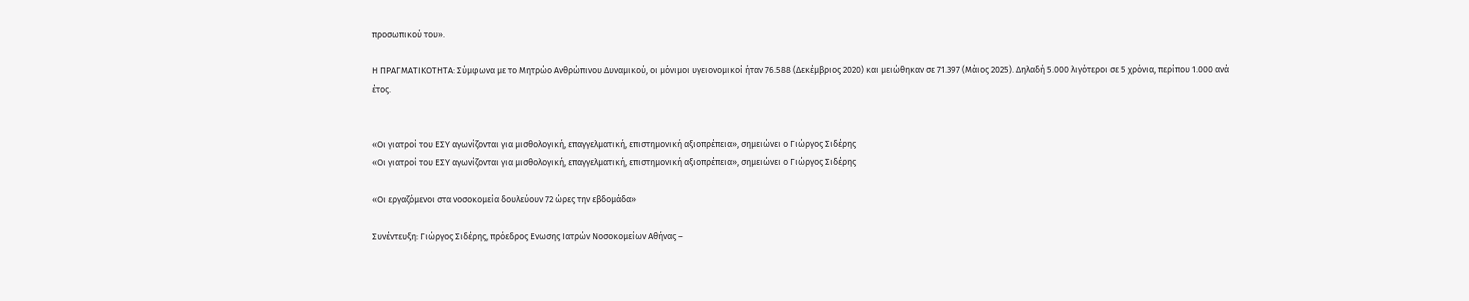προσωπικού του».

Η ΠΡΑΓΜΑΤΙΚΟΤΗΤΑ: Σύμφωνα με το Μητρώο Ανθρώπινου Δυναμικού, οι μόνιμοι υγειονομικοί ήταν 76.588 (Δεκέμβριος 2020) και μειώθηκαν σε 71.397 (Μάιος 2025). Δηλαδή 5.000 λιγότεροι σε 5 χρόνια, περίπου 1.000 ανά έτος.


«Οι γιατροί του ΕΣΥ αγωνίζονται για μισθολογική, επαγγελματική, επιστημονική αξιοπρέπεια», σημειώνει ο Γιώργος Σιδέρης
«Οι γιατροί του ΕΣΥ αγωνίζονται για μισθολογική, επαγγελματική, επιστημονική αξιοπρέπεια», σημειώνει ο Γιώργος Σιδέρης

«Οι εργαζόμενοι στα νοσοκομεία δουλεύουν 72 ώρες την εβδομάδα»

Συνέντευξη: Γιώργος Σιδέρης, πρόεδρος Ενωσης Ιατρών Νοσοκομείων Αθήνας –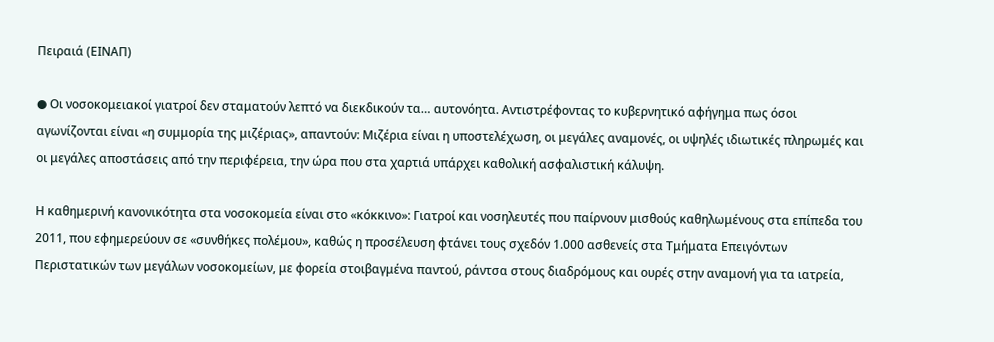Πειραιά (ΕΙΝΑΠ)

● Οι νοσοκομειακοί γιατροί δεν σταματούν λεπτό να διεκδικούν τα… αυτονόητα. Αντιστρέφοντας το κυβερνητικό αφήγημα πως όσοι αγωνίζονται είναι «η συμμορία της μιζέριας», απαντούν: Μιζέρια είναι η υποστελέχωση, οι μεγάλες αναμονές, οι υψηλές ιδιωτικές πληρωμές και οι μεγάλες αποστάσεις από την περιφέρεια, την ώρα που στα χαρτιά υπάρχει καθολική ασφαλιστική κάλυψη.

Η καθημερινή κανονικότητα στα νοσοκομεία είναι στο «κόκκινο»: Γιατροί και νοσηλευτές που παίρνουν μισθούς καθηλωμένους στα επίπεδα του 2011, που εφημερεύουν σε «συνθήκες πολέμου», καθώς η προσέλευση φτάνει τους σχεδόν 1.000 ασθενείς στα Τμήματα Επειγόντων Περιστατικών των μεγάλων νοσοκομείων, με φορεία στοιβαγμένα παντού, ράντσα στους διαδρόμους και ουρές στην αναμονή για τα ιατρεία,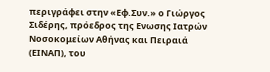περιγράφει στην «Εφ.Συν.» ο Γιώργος Σιδέρης, πρόεδρος της Ενωσης Ιατρών Νοσοκομείων Αθήνας και Πειραιά (ΕΙΝΑΠ), του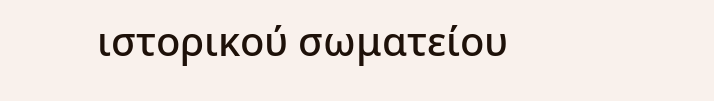ιστορικού σωματείου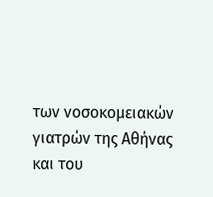των νοσοκομειακών γιατρών της Αθήνας και του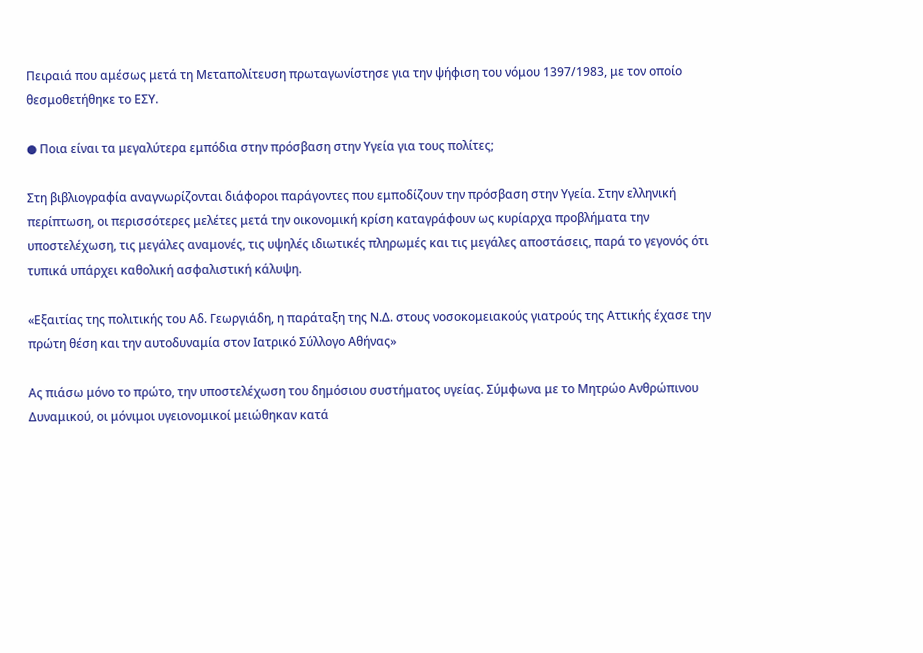Πειραιά που αμέσως μετά τη Μεταπολίτευση πρωταγωνίστησε για την ψήφιση του νόμου 1397/1983, με τον οποίο θεσμοθετήθηκε το ΕΣΥ.

● Ποια είναι τα μεγαλύτερα εμπόδια στην πρόσβαση στην Υγεία για τους πολίτες;

Στη βιβλιογραφία αναγνωρίζονται διάφοροι παράγοντες που εμποδίζουν την πρόσβαση στην Υγεία. Στην ελληνική περίπτωση, οι περισσότερες μελέτες μετά την οικονομική κρίση καταγράφουν ως κυρίαρχα προβλήματα την υποστελέχωση, τις μεγάλες αναμονές, τις υψηλές ιδιωτικές πληρωμές και τις μεγάλες αποστάσεις, παρά το γεγονός ότι τυπικά υπάρχει καθολική ασφαλιστική κάλυψη.

«Εξαιτίας της πολιτικής του Αδ. Γεωργιάδη, η παράταξη της Ν.Δ. στους νοσοκομειακούς γιατρούς της Αττικής έχασε την πρώτη θέση και την αυτοδυναμία στον Ιατρικό Σύλλογο Αθήνας»

Ας πιάσω μόνο το πρώτο, την υποστελέχωση του δημόσιου συστήματος υγείας. Σύμφωνα με το Μητρώο Ανθρώπινου Δυναμικού, οι μόνιμοι υγειονομικοί μειώθηκαν κατά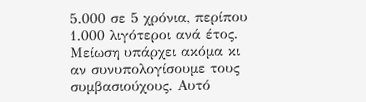5.000 σε 5 χρόνια, περίπου 1.000 λιγότεροι ανά έτος. Μείωση υπάρχει ακόμα κι αν συνυπολογίσουμε τους συμβασιούχους. Αυτό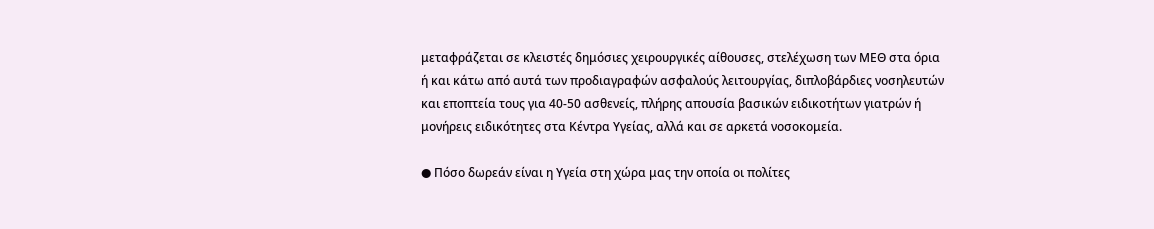μεταφράζεται σε κλειστές δημόσιες χειρουργικές αίθουσες, στελέχωση των ΜΕΘ στα όρια ή και κάτω από αυτά των προδιαγραφών ασφαλούς λειτουργίας, διπλοβάρδιες νοσηλευτών και εποπτεία τους για 40-50 ασθενείς, πλήρης απουσία βασικών ειδικοτήτων γιατρών ή μονήρεις ειδικότητες στα Κέντρα Υγείας, αλλά και σε αρκετά νοσοκομεία.

● Πόσο δωρεάν είναι η Υγεία στη χώρα μας την οποία οι πολίτες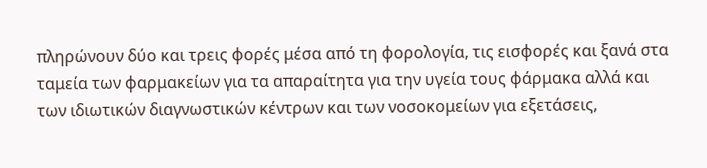πληρώνουν δύο και τρεις φορές μέσα από τη φορολογία, τις εισφορές και ξανά στα ταμεία των φαρμακείων για τα απαραίτητα για την υγεία τους φάρμακα αλλά και των ιδιωτικών διαγνωστικών κέντρων και των νοσοκομείων για εξετάσεις,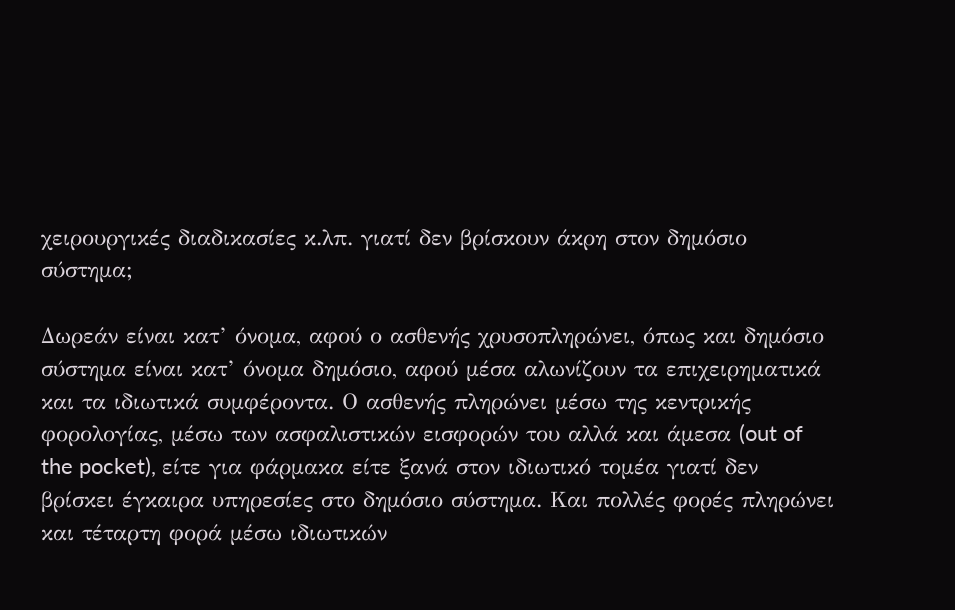χειρουργικές διαδικασίες κ.λπ. γιατί δεν βρίσκουν άκρη στον δημόσιο σύστημα;

Δωρεάν είναι κατ’ όνομα, αφού ο ασθενής χρυσοπληρώνει, όπως και δημόσιο σύστημα είναι κατ’ όνομα δημόσιο, αφού μέσα αλωνίζουν τα επιχειρηματικά και τα ιδιωτικά συμφέροντα. Ο ασθενής πληρώνει μέσω της κεντρικής φορολογίας, μέσω των ασφαλιστικών εισφορών του αλλά και άμεσα (out of the pocket), είτε για φάρμακα είτε ξανά στον ιδιωτικό τομέα γιατί δεν βρίσκει έγκαιρα υπηρεσίες στο δημόσιο σύστημα. Και πολλές φορές πληρώνει και τέταρτη φορά μέσω ιδιωτικών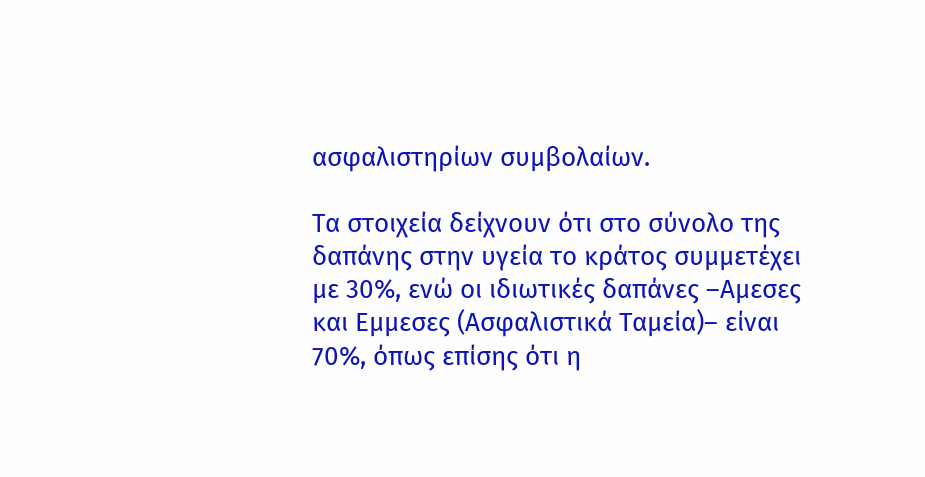ασφαλιστηρίων συμβολαίων.

Τα στοιχεία δείχνουν ότι στο σύνολο της δαπάνης στην υγεία το κράτος συμμετέχει με 30%, ενώ οι ιδιωτικές δαπάνες –Αμεσες και Εμμεσες (Ασφαλιστικά Ταμεία)– είναι 70%, όπως επίσης ότι η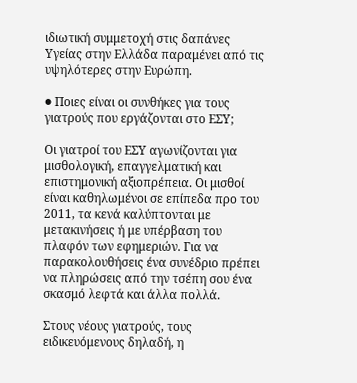ιδιωτική συμμετοχή στις δαπάνες Υγείας στην Ελλάδα παραμένει από τις υψηλότερες στην Ευρώπη.

● Ποιες είναι οι συνθήκες για τους γιατρούς που εργάζονται στο ΕΣΥ;

Οι γιατροί του ΕΣΥ αγωνίζονται για μισθολογική, επαγγελματική και επιστημονική αξιοπρέπεια. Οι μισθοί είναι καθηλωμένοι σε επίπεδα προ του 2011, τα κενά καλύπτονται με μετακινήσεις ή με υπέρβαση του πλαφόν των εφημεριών. Για να παρακολουθήσεις ένα συνέδριο πρέπει να πληρώσεις από την τσέπη σου ένα σκασμό λεφτά και άλλα πολλά.

Στους νέους γιατρούς, τους ειδικευόμενους δηλαδή, η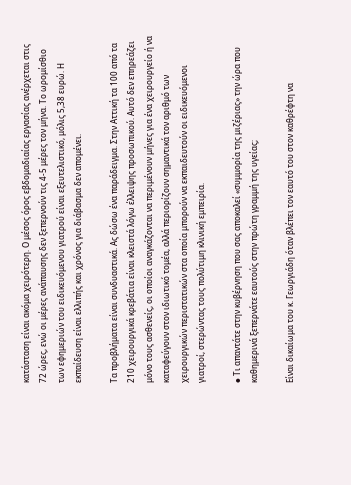κατάσταση είναι ακόμα χειρότερη. Ο μέσος όρος εβδομαδιαίας εργασίας ανέρχεται στις 72 ώρες, ενώ οι μέρες ανάπαυσης δεν ξεπερνούν τις 4-5 μέρες τον μήνα. Το ωρομίσθιο των εφημεριών του ειδικευόμενου γιατρού είναι εξευτελιστικό, μόλις 5,38 ευρώ. Η εκπαίδευση είναι ελλιπής και χρόνος για διάβασμα δεν απομένει.

Τα προβλήματα είναι συνδυαστικά. Ας δώσω ένα παράδειγμα. Στην Αττική τα 100 από τα 210 χειρουργικά κρεβάτια είναι κλειστά λόγω έλλειψης προσωπικού. Αυτό δεν επηρεάζει μόνο τους ασθενείς, οι οποίοι αναγκάζονται να περιμένουν μήνες για ένα χειρουργείο ή να καταφεύγουν στον ιδιωτικό τομέα, αλλά περιορίζουν σημαντικά τον αριθμό των χειρουργικών περιστατικών στα οποία μπορούν να εκπαιδευτούν οι ειδικευόμενοι γιατροί, στερώντας τους πολύτιμη κλινική εμπειρία.

● Τι απαντάτε στην κυβέρνηση που σας αποκαλεί «συμμορία της μιζέριας» την ώρα που καθημερινά ξεπερνάτε εαυτούς στην πρώτη γραμμή της υγείας;

Είναι δικαίωμα του κ. Γεωργιάδη όταν βλέπει τον εαυτό του στον καθρέφτη να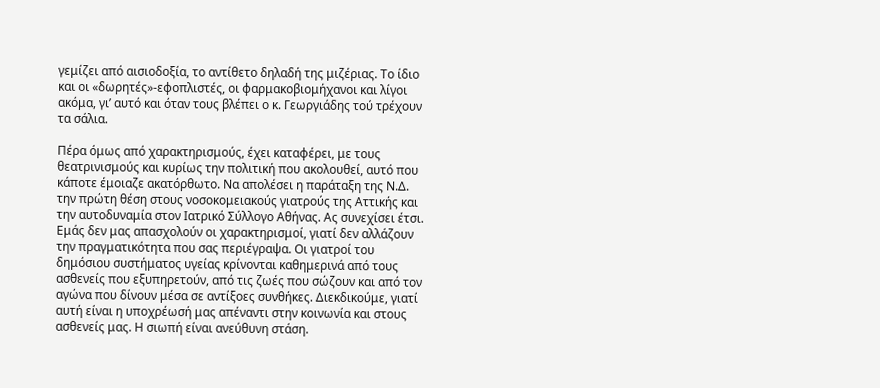γεμίζει από αισιοδοξία, το αντίθετο δηλαδή της μιζέριας. Το ίδιο και οι «δωρητές»-εφοπλιστές, οι φαρμακοβιομήχανοι και λίγοι ακόμα, γι’ αυτό και όταν τους βλέπει ο κ. Γεωργιάδης τού τρέχουν τα σάλια.

Πέρα όμως από χαρακτηρισμούς, έχει καταφέρει, με τους θεατρινισμούς και κυρίως την πολιτική που ακολουθεί, αυτό που κάποτε έμοιαζε ακατόρθωτο. Να απολέσει η παράταξη της Ν.Δ. την πρώτη θέση στους νοσοκομειακούς γιατρούς της Αττικής και την αυτοδυναμία στον Ιατρικό Σύλλογο Αθήνας. Ας συνεχίσει έτσι. Εμάς δεν μας απασχολούν οι χαρακτηρισμοί, γιατί δεν αλλάζουν την πραγματικότητα που σας περιέγραψα. Οι γιατροί του δημόσιου συστήματος υγείας κρίνονται καθημερινά από τους ασθενείς που εξυπηρετούν, από τις ζωές που σώζουν και από τον αγώνα που δίνουν μέσα σε αντίξοες συνθήκες. Διεκδικούμε, γιατί αυτή είναι η υποχρέωσή μας απέναντι στην κοινωνία και στους ασθενείς μας. Η σιωπή είναι ανεύθυνη στάση.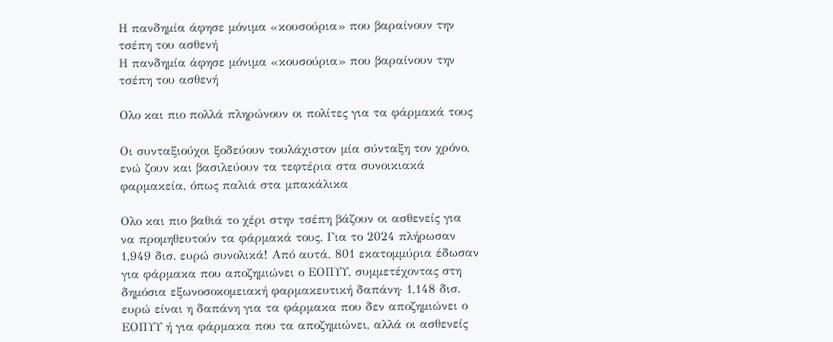Η πανδημία άφησε μόνιμα «κουσούρια» που βαραίνουν την τσέπη του ασθενή
Η πανδημία άφησε μόνιμα «κουσούρια» που βαραίνουν την τσέπη του ασθενή

Ολο και πιο πολλά πληρώνουν οι πολίτες για τα φάρμακά τους

Οι συνταξιούχοι ξοδεύουν τουλάχιστον μία σύνταξη τον χρόνο, ενώ ζουν και βασιλεύουν τα τεφτέρια στα συνοικιακά φαρμακεία, όπως παλιά στα μπακάλικα

Ολο και πιο βαθιά το χέρι στην τσέπη βάζουν οι ασθενείς για να προμηθευτούν τα φάρμακά τους. Για το 2024 πλήρωσαν 1,949 δισ. ευρώ συνολικά! Από αυτά, 801 εκατομμύρια έδωσαν για φάρμακα που αποζημιώνει ο ΕΟΠΥΥ, συμμετέχοντας στη δημόσια εξωνοσοκομειακή φαρμακευτική δαπάνη· 1,148 δισ. ευρώ είναι η δαπάνη για τα φάρμακα που δεν αποζημιώνει ο ΕΟΠΥΥ ή για φάρμακα που τα αποζημιώνει, αλλά οι ασθενείς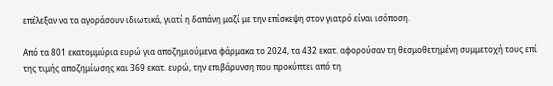επέλεξαν να τα αγοράσουν ιδιωτικά, γιατί η δαπάνη μαζί με την επίσκεψη στον γιατρό είναι ισόποση.

Από τα 801 εκατομμύρια ευρώ για αποζημιούμενα φάρμακα το 2024, τα 432 εκατ. αφορούσαν τη θεσμοθετημένη συμμετοχή τους επί της τιμής αποζημίωσης και 369 εκατ. ευρώ, την επιβάρυνση που προκύπτει από τη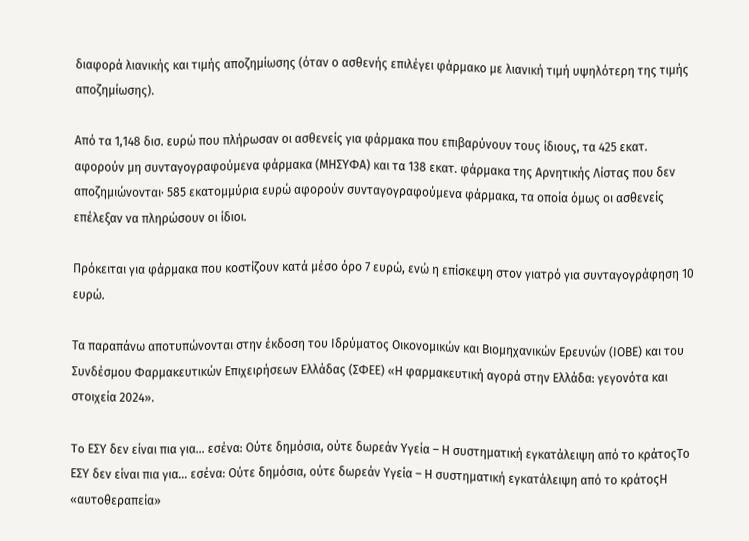διαφορά λιανικής και τιμής αποζημίωσης (όταν ο ασθενής επιλέγει φάρμακο με λιανική τιμή υψηλότερη της τιμής αποζημίωσης).

Από τα 1,148 δισ. ευρώ που πλήρωσαν οι ασθενείς για φάρμακα που επιβαρύνουν τους ίδιους, τα 425 εκατ. αφορούν μη συνταγογραφούμενα φάρμακα (ΜΗΣΥΦΑ) και τα 138 εκατ. φάρμακα της Αρνητικής Λίστας που δεν αποζημιώνονται· 585 εκατομμύρια ευρώ αφορούν συνταγογραφούμενα φάρμακα, τα οποία όμως οι ασθενείς επέλεξαν να πληρώσουν οι ίδιοι.

Πρόκειται για φάρμακα που κοστίζουν κατά μέσο όρο 7 ευρώ, ενώ η επίσκεψη στον γιατρό για συνταγογράφηση 10 ευρώ.

Τα παραπάνω αποτυπώνονται στην έκδοση του Ιδρύματος Οικονομικών και Βιομηχανικών Ερευνών (ΙΟΒΕ) και του Συνδέσμου Φαρμακευτικών Επιχειρήσεων Ελλάδας (ΣΦΕΕ) «Η φαρμακευτική αγορά στην Ελλάδα: γεγονότα και στοιχεία 2024».

To ΕΣΥ δεν είναι πια για… εσένα: Ούτε δημόσια, ούτε δωρεάν Υγεία – Η συστηματική εγκατάλειψη από το κράτοςTo ΕΣΥ δεν είναι πια για… εσένα: Ούτε δημόσια, ούτε δωρεάν Υγεία – Η συστηματική εγκατάλειψη από το κράτοςΗ «αυτοθεραπεία»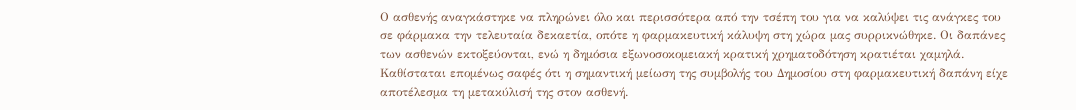Ο ασθενής αναγκάστηκε να πληρώνει όλο και περισσότερα από την τσέπη του για να καλύψει τις ανάγκες του σε φάρμακα την τελευταία δεκαετία, οπότε η φαρμακευτική κάλυψη στη χώρα μας συρρικνώθηκε. Οι δαπάνες των ασθενών εκτοξεύονται, ενώ η δημόσια εξωνοσοκομειακή κρατική χρηματοδότηση κρατιέται χαμηλά. Καθίσταται επομένως σαφές ότι η σημαντική μείωση της συμβολής του Δημοσίου στη φαρμακευτική δαπάνη είχε αποτέλεσμα τη μετακύλισή της στον ασθενή.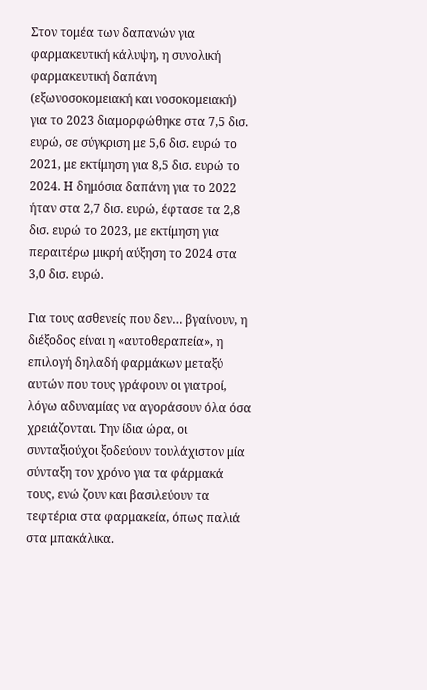Στον τομέα των δαπανών για φαρμακευτική κάλυψη, η συνολική φαρμακευτική δαπάνη (εξωνοσοκομειακή και νοσοκομειακή) για το 2023 διαμορφώθηκε στα 7,5 δισ. ευρώ, σε σύγκριση με 5,6 δισ. ευρώ το 2021, με εκτίμηση για 8,5 δισ. ευρώ το 2024. Η δημόσια δαπάνη για το 2022 ήταν στα 2,7 δισ. ευρώ, έφτασε τα 2,8 δισ. ευρώ το 2023, με εκτίμηση για περαιτέρω μικρή αύξηση το 2024 στα 3,0 δισ. ευρώ.

Για τους ασθενείς που δεν… βγαίνουν, η διέξοδος είναι η «αυτοθεραπεία», η επιλογή δηλαδή φαρμάκων μεταξύ αυτών που τους γράφουν οι γιατροί, λόγω αδυναμίας να αγοράσουν όλα όσα χρειάζονται. Την ίδια ώρα, οι συνταξιούχοι ξοδεύουν τουλάχιστον μία σύνταξη τον χρόνο για τα φάρμακά τους, ενώ ζουν και βασιλεύουν τα τεφτέρια στα φαρμακεία, όπως παλιά στα μπακάλικα.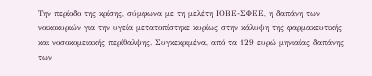Την περίοδο της κρίσης, σύμφωνα με τη μελέτη ΙΟΒΕ-ΣΦΕΕ, η δαπάνη των νοικοκυριών για την υγεία μετατοπίστηκε κυρίως στην κάλυψη της φαρμακευτικής και νοσοκομειακής περίθαλψης. Συγκεκριμένα, από τα 129 ευρώ μηνιαίας δαπάνης των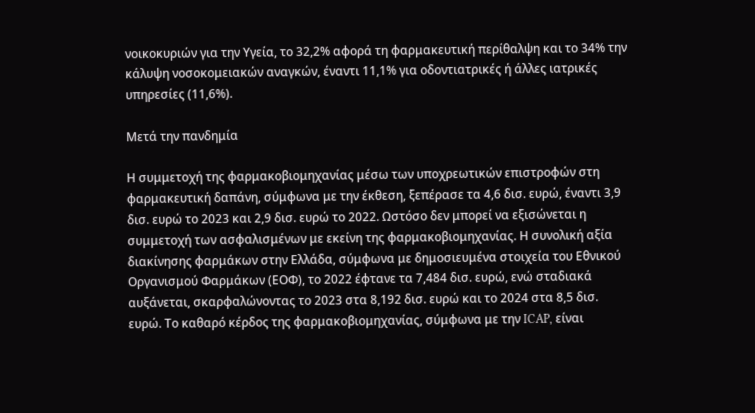νοικοκυριών για την Υγεία, το 32,2% αφορά τη φαρμακευτική περίθαλψη και το 34% την κάλυψη νοσοκομειακών αναγκών, έναντι 11,1% για οδοντιατρικές ή άλλες ιατρικές υπηρεσίες (11,6%).

Μετά την πανδημία

Η συμμετοχή της φαρμακοβιομηχανίας μέσω των υποχρεωτικών επιστροφών στη φαρμακευτική δαπάνη, σύμφωνα με την έκθεση, ξεπέρασε τα 4,6 δισ. ευρώ, έναντι 3,9 δισ. ευρώ το 2023 και 2,9 δισ. ευρώ το 2022. Ωστόσο δεν μπορεί να εξισώνεται η συμμετοχή των ασφαλισμένων με εκείνη της φαρμακοβιομηχανίας. Η συνολική αξία διακίνησης φαρμάκων στην Ελλάδα, σύμφωνα με δημοσιευμένα στοιχεία του Εθνικού Οργανισμού Φαρμάκων (ΕΟΦ), το 2022 έφτανε τα 7,484 δισ. ευρώ, ενώ σταδιακά αυξάνεται, σκαρφαλώνοντας το 2023 στα 8,192 δισ. ευρώ και το 2024 στα 8,5 δισ. ευρώ. Το καθαρό κέρδος της φαρμακοβιομηχανίας, σύμφωνα με την ICAP, είναι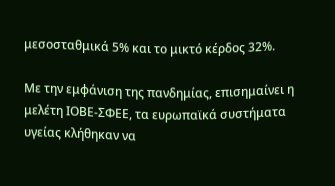μεσοσταθμικά 5% και το μικτό κέρδος 32%.

Με την εμφάνιση της πανδημίας, επισημαίνει η μελέτη ΙΟΒΕ-ΣΦΕΕ, τα ευρωπαϊκά συστήματα υγείας κλήθηκαν να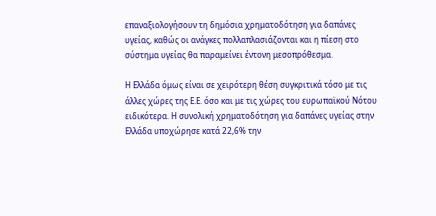επαναξιολογήσουν τη δημόσια χρηματοδότηση για δαπάνες υγείας, καθώς οι ανάγκες πολλαπλασιάζονται και η πίεση στο σύστημα υγείας θα παραμείνει έντονη μεσοπρόθεσμα.

Η Ελλάδα όμως είναι σε χειρότερη θέση συγκριτικά τόσο με τις άλλες χώρες της Ε.Ε. όσο και με τις χώρες του ευρωπαϊκού Νότου ειδικότερα. Η συνολική χρηματοδότηση για δαπάνες υγείας στην Ελλάδα υποχώρησε κατά 22,6% την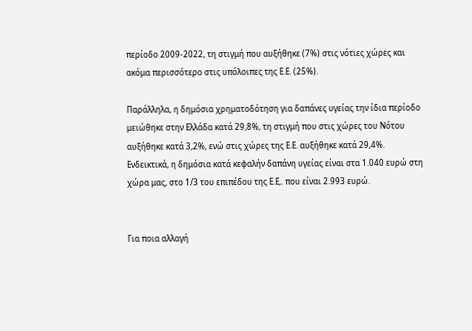περίοδο 2009-2022, τη στιγμή που αυξήθηκε (7%) στις νότιες χώρες και ακόμα περισσότερο στις υπόλοιπες της Ε.Ε. (25%).

Παράλληλα, η δημόσια χρηματοδότηση για δαπάνες υγείας την ίδια περίοδο μειώθηκε στην Ελλάδα κατά 29,8%, τη στιγμή που στις χώρες του Νότου αυξήθηκε κατά 3,2%, ενώ στις χώρες της Ε.Ε. αυξήθηκε κατά 29,4%. Ενδεικτικά, η δημόσια κατά κεφαλήν δαπάνη υγείας είναι στα 1.040 ευρώ στη χώρα μας, στο 1/3 του επιπέδου της Ε.Ε,. που είναι 2.993 ευρώ.


Για ποια αλλαγή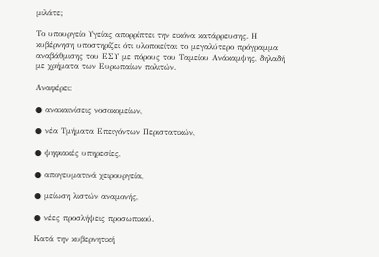μιλάτε;

Το υπουργείο Υγείας απορρίπτει την εικόνα κατάρρευσης. Η κυβέρνηση υποστηρίζει ότι υλοποιείται το μεγαλύτερο πρόγραμμα αναβάθμισης του ΕΣΥ με πόρους του Ταμείου Ανάκαμψης, δηλαδή με χρήματα των Ευρωπαίων πολιτών.

Αναφέρει:

● ανακαινίσεις νοσοκομείων,

● νέα Τμήματα Επειγόντων Περιστατικών,

● ψηφιακές υπηρεσίες,

● απογευματινά χειρουργεία,

● μείωση λιστών αναμονής,

● νέες προσλήψεις προσωπικού.

Κατά την κυβερνητική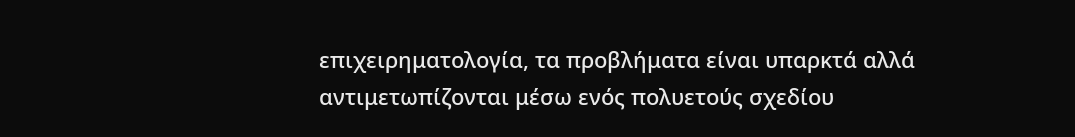επιχειρηματολογία, τα προβλήματα είναι υπαρκτά αλλά αντιμετωπίζονται μέσω ενός πολυετούς σχεδίου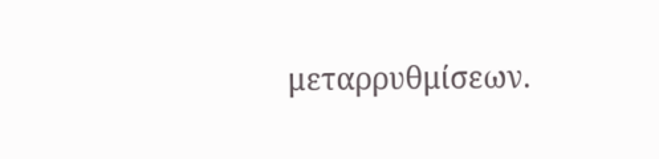μεταρρυθμίσεων.